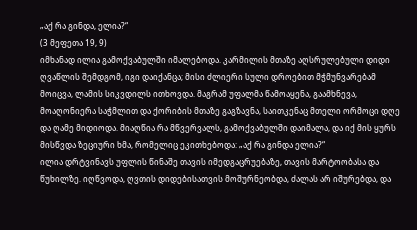„აქ რა გინდა, ელია?“
(3 მეფეთა 19, 9)
იმხანად ილია გამოქვაბულში იმალებოდა. კარმილის მთაზე აღსრულებული დიდი ღვაწლის შემდგომ, იგი დაიქანცა; მისი ძლიერი სული დროებით მჭმუნვარებამ მოიცვა, ლამის სიკვდილს ითხოვდა. მაგრამ უფალმა წამოაყენა, გაამხნევა, მოაღონიერა საჭმლით და ქორიბის მთაზე გაგზავნა, საითკენაც მთელი ორმოცი დღე და ღამე მიდიოდა. მიაღწია რა მწვერვალს, გამოქვაბულში დაიმალა, და იქ მის ყურს მისწვდა ზეციური ხმა, რომელიც ეკითხებოდა: „აქ რა გინდა ელია?“
ილია დრტვინავს უფლის წინაშე თავის იმედგაცრუებაზე, თავის მარტოობასა და წუხილზე. იღწვოდა, ღვთის დიდებისათვის მოშურნეობდა, ძალას არ იშურებდა, და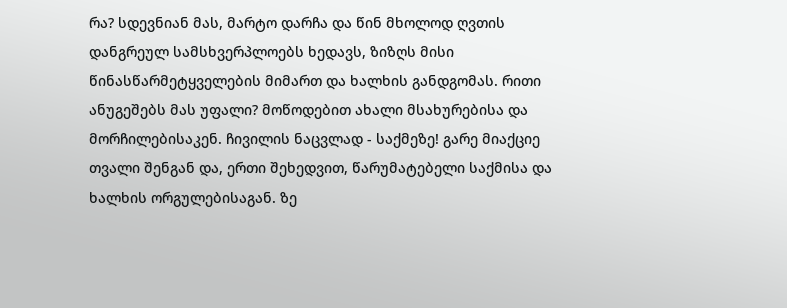რა? სდევნიან მას, მარტო დარჩა და წინ მხოლოდ ღვთის დანგრეულ სამსხვერპლოებს ხედავს, ზიზღს მისი წინასწარმეტყველების მიმართ და ხალხის განდგომას. რითი ანუგეშებს მას უფალი? მოწოდებით ახალი მსახურებისა და მორჩილებისაკენ. ჩივილის ნაცვლად - საქმეზე! გარე მიაქციე თვალი შენგან და, ერთი შეხედვით, წარუმატებელი საქმისა და ხალხის ორგულებისაგან. ზე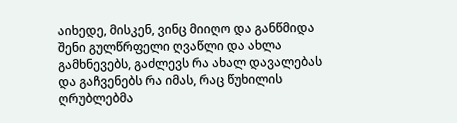აიხედე, მისკენ, ვინც მიიღო და განწმიდა შენი გულწრფელი ღვაწლი და ახლა გამხნევებს, გაძლევს რა ახალ დავალებას და გაჩვენებს რა იმას, რაც წუხილის ღრუბლებმა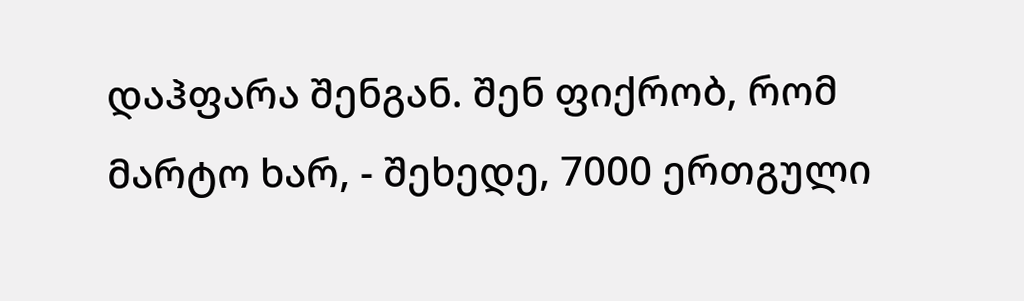დაჰფარა შენგან. შენ ფიქრობ, რომ მარტო ხარ, - შეხედე, 7000 ერთგული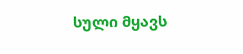სული მყავს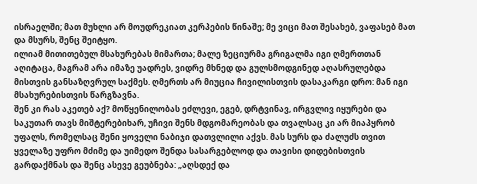ისრაელში; მათ მუხლი არ მოუდრეკიათ კერპების წინაშე; მე ვიცი მათ შესახებ, ვაფასებ მათ და მსურს, შენც შეიტყო.
ილიამ მითითებულ მსახურებას მიმართა; მალე ზეციურმა გრიგალმა იგი ღმერთთან აღიტაცა, მაგრამ არა იმაზე უადრეს, ვიდრე მხნედ და გულსმოდგინედ აღასრულებდა მისთვის განსაზღვრულ საქმეს. ღმერთს არ მიუცია ჩივილისთვის დასაკარგი დრო: მან იგი მსახურებისთვის წარგზავნა.
შენ კი რას აკეთებ აქ? მოწყენილობას ეძლევი, ეგებ, დრტვინავ, ირგვლივ იყურები და საკუთარ თავს მიშტერებიხარ, უჩივი შენს მდგომარეობას და თვალსაც კი არ მიაპყრობ უფალს, რომელსაც შენი ყოველი ნაბიჯი დათვლილი აქვს. მას სურს და ძალუძს თვით ყველაზე უფრო მძიმე და უიმედო შენდა სასარგებლოდ და თავისი დიდებისთვის გარდაქმნას და შენც ასევე გეუბნება: „აღსდექ და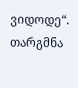ვიდოდე“.
თარგმნა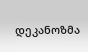დეკანოზმა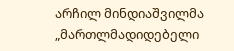არჩილ მინდიაშვილმა
„მართლმადიდებელი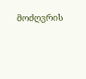მოძღვრის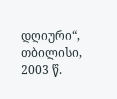დღიური“, თბილისი, 2003 წ.